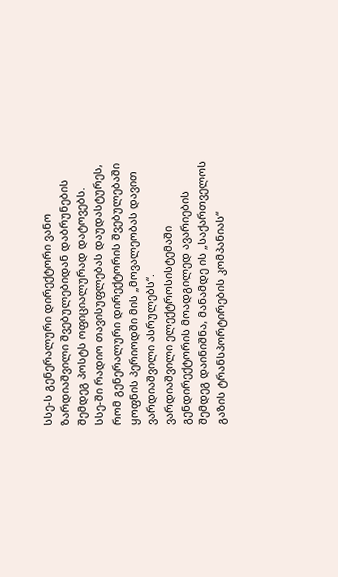სსე-ს გენერალური დირექტორი ვანო ზარდიაშვილი შვებულებიდან დაბრუნების შემდეგ პოსტს ოფიციალურად დატოვებს.
სსე-ში რადიო თავისუფლებას დაუდასტურეს, რომ გენერალური დირექტორის შვებულებაში ყოფნის პერიოდში მის „მოვალეობას დავით ვარდიაშვილი ასრულებს“.
ვარდიაშვილი ელექტროსისტემაში გენდირექტორის მოადგილედ ავარიების შემდეგ დაინიშნა, მანამდე ის „საქართველოს გაზის ტრანსპორტირების კომპანიას“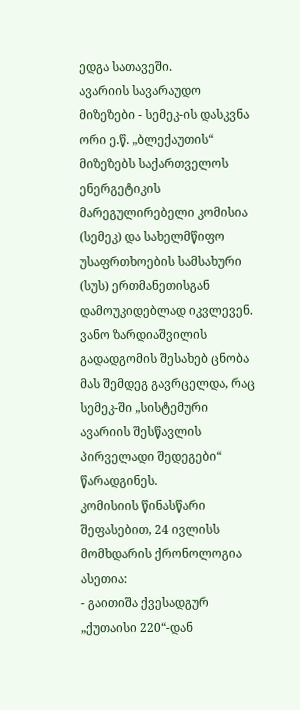ედგა სათავეში.
ავარიის სავარაუდო მიზეზები - სემეკ-ის დასკვნა
ორი ე.წ. „ბლექაუთის“ მიზეზებს საქართველოს ენერგეტიკის მარეგულირებელი კომისია (სემეკ) და სახელმწიფო უსაფრთხოების სამსახური (სუს) ერთმანეთისგან დამოუკიდებლად იკვლევენ.
ვანო ზარდიაშვილის გადადგომის შესახებ ცნობა მას შემდეგ გავრცელდა, რაც სემეკ-ში „სისტემური ავარიის შესწავლის პირველადი შედეგები“ წარადგინეს.
კომისიის წინასწარი შეფასებით, 24 ივლისს მომხდარის ქრონოლოგია ასეთია:
- გაითიშა ქვესადგურ „ქუთაისი 220“-დან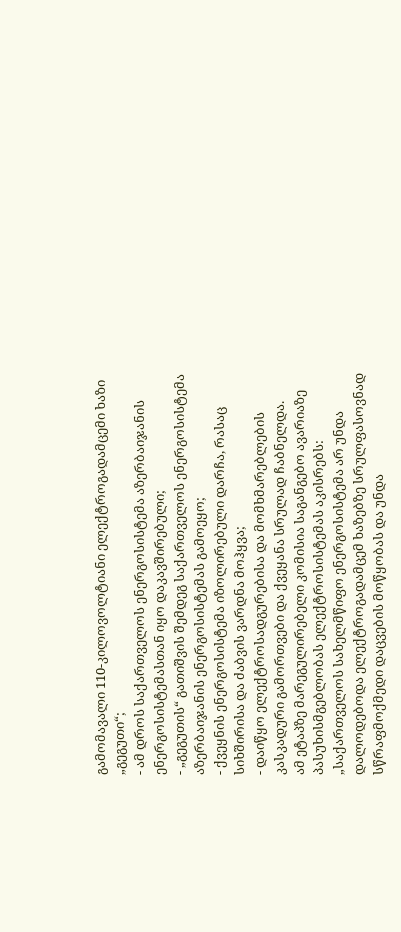გამომავალი 110-კილოვოლტიანი ელექტროგადამცემი ხაზი „გეგუთი“;
- ამ დროს საქართველოს ენერგოსისტემა აზერბაიჯანის ენერგოსისტემასთან იყო დაკავშირებული;
- „გეგუთის“ გათიშვის შემდეგ საქართველოს ენერგოსისტემა აზერბაიჯანის ენერგოსისტემას გამოეყო;
- ქვეყნის ენერგოსისტემა იზოლირებული დარჩა, რასაც სიხშირისა და ძაბვის ვარდნა მოჰყვა;
- დაიწყო ელექტროსადგურებისა და მომხმარებლების კასკადური გამორთვები და ქვეყანა სრულად ჩაბნელდა.
ამ ეტაპზე მარეგულირებელი კომისია საგანგებო ავარიაზე პასუხისმგებლობას ელექტროსისტემას აკისრებს:
„საქართველოს სახელმწიფო ენერგოსისტემა არ უნდა დალოდებოდა ელექტროგადამცემ ხაზებზე სრულფასოვნად სწრაფმოქმედი დაცვების მოწყობას და უნდა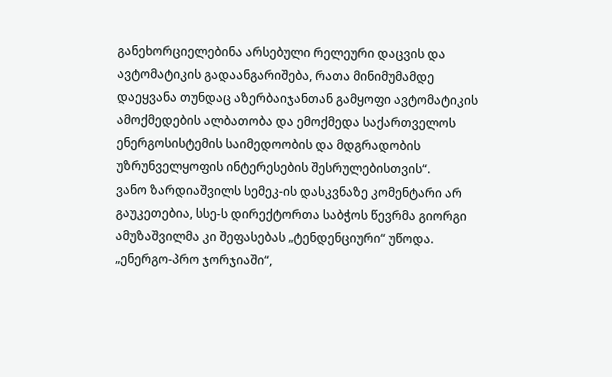განეხორციელებინა არსებული რელეური დაცვის და ავტომატიკის გადაანგარიშება, რათა მინიმუმამდე დაეყვანა თუნდაც აზერბაიჯანთან გამყოფი ავტომატიკის ამოქმედების ალბათობა და ემოქმედა საქართველოს ენერგოსისტემის საიმედოობის და მდგრადობის უზრუნველყოფის ინტერესების შესრულებისთვის“.
ვანო ზარდიაშვილს სემეკ-ის დასკვნაზე კომენტარი არ გაუკეთებია, სსე-ს დირექტორთა საბჭოს წევრმა გიორგი ამუზაშვილმა კი შეფასებას „ტენდენციური“ უწოდა.
„ენერგო-პრო ჯორჯიაში“,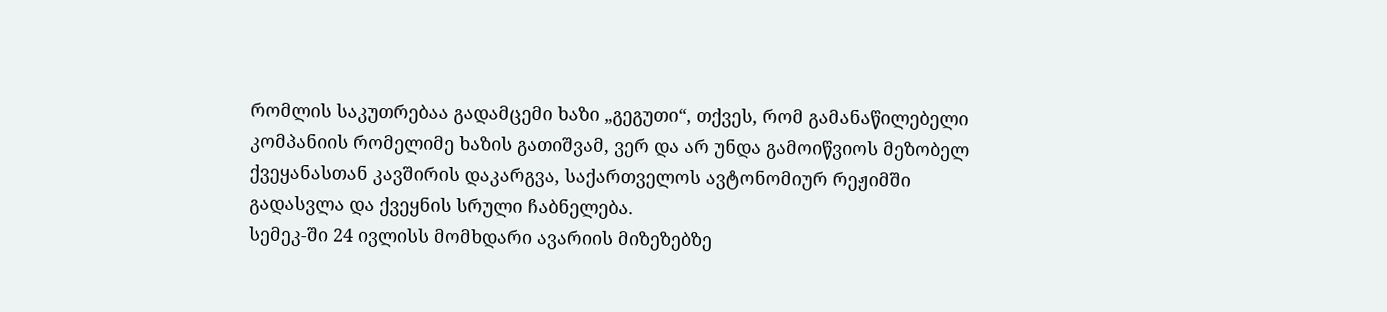რომლის საკუთრებაა გადამცემი ხაზი „გეგუთი“, თქვეს, რომ გამანაწილებელი კომპანიის რომელიმე ხაზის გათიშვამ, ვერ და არ უნდა გამოიწვიოს მეზობელ ქვეყანასთან კავშირის დაკარგვა, საქართველოს ავტონომიურ რეჟიმში გადასვლა და ქვეყნის სრული ჩაბნელება.
სემეკ-ში 24 ივლისს მომხდარი ავარიის მიზეზებზე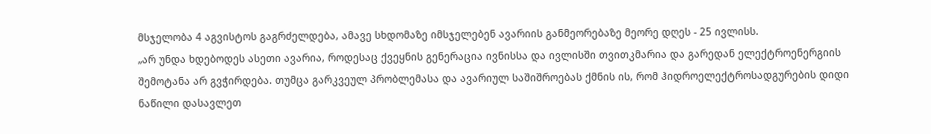მსჯელობა 4 აგვისტოს გაგრძელდება, ამავე სხდომაზე იმსჯელებენ ავარიის განმეორებაზე მეორე დღეს - 25 ივლისს.
„არ უნდა ხდებოდეს ასეთი ავარია, როდესაც ქვეყნის გენერაცია ივნისსა და ივლისში თვითკმარია და გარედან ელექტროენერგიის შემოტანა არ გვჭირდება. თუმცა გარკვეულ პრობლემასა და ავარიულ საშიშროებას ქმნის ის, რომ ჰიდროელექტროსადგურების დიდი ნაწილი დასავლეთ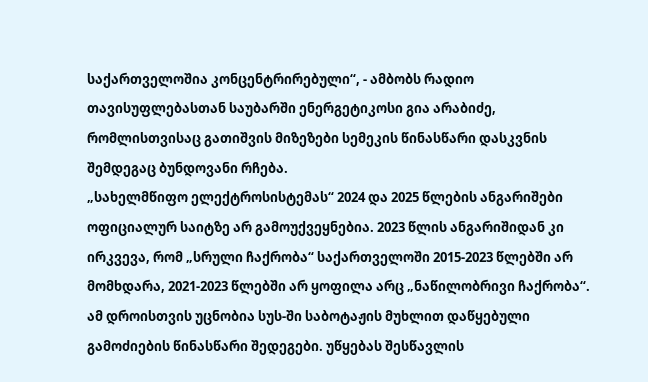საქართველოშია კონცენტრირებული“, - ამბობს რადიო თავისუფლებასთან საუბარში ენერგეტიკოსი გია არაბიძე, რომლისთვისაც გათიშვის მიზეზები სემეკის წინასწარი დასკვნის შემდეგაც ბუნდოვანი რჩება.
„სახელმწიფო ელექტროსისტემას“ 2024 და 2025 წლების ანგარიშები ოფიციალურ საიტზე არ გამოუქვეყნებია. 2023 წლის ანგარიშიდან კი ირკვევა, რომ „სრული ჩაქრობა“ საქართველოში 2015-2023 წლებში არ მომხდარა, 2021-2023 წლებში არ ყოფილა არც „ნაწილობრივი ჩაქრობა“.
ამ დროისთვის უცნობია სუს-ში საბოტაჟის მუხლით დაწყებული გამოძიების წინასწარი შედეგები. უწყებას შესწავლის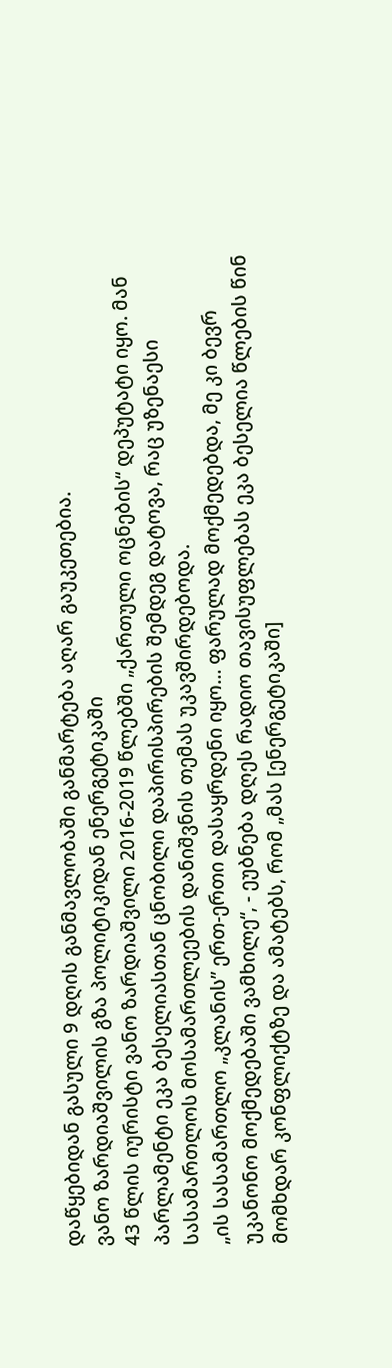დაწყებიდან გასული 9 დღის განმავლობაში განმარტება აღარ გაუკეთებია.
ვანო ზარდიაშვილის გზა პოლიტიკიდან ენერგეტიკაში
43 წლის იურისტი ვანო ზარდიაშვილი 2016-2019 წლებში „ქართული ოცნების“ დეპუტატი იყო. მან პარლამენტი ეკა ბესელიასთან ცნობილი დაპირისპირების შემდეგ დატოვა, რაც უზენაესი სასამართლოს მოსამართლეების დანიშვნის თემას უკავშირდებოდა.
„ის სასამართლო „კლანის” ერთ-ერთი დასაყრდენი იყო… ფარულად მოქმედებდა, მე კი ბევრ უკანონო მოქმედებაში ვამხილე“, - ეუბნება დღეს რადიო თავისუფლებას ეკა ბესელია წლების წინ მომხდარ კონფლიქტზე და ამატებს, რომ „მას [ენერგეტიკაში]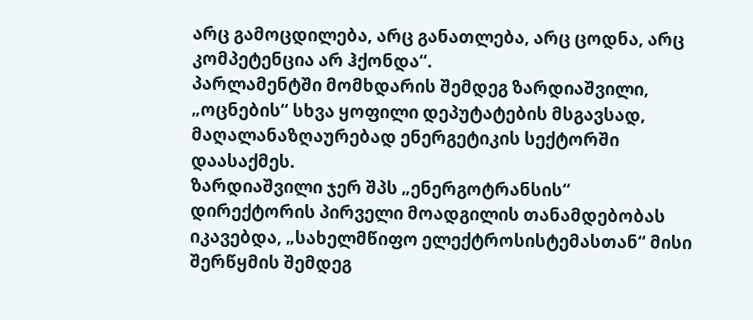არც გამოცდილება, არც განათლება, არც ცოდნა, არც კომპეტენცია არ ჰქონდა“.
პარლამენტში მომხდარის შემდეგ ზარდიაშვილი, „ოცნების“ სხვა ყოფილი დეპუტატების მსგავსად, მაღალანაზღაურებად ენერგეტიკის სექტორში დაასაქმეს.
ზარდიაშვილი ჯერ შპს „ენერგოტრანსის“ დირექტორის პირველი მოადგილის თანამდებობას იკავებდა, „სახელმწიფო ელექტროსისტემასთან“ მისი შერწყმის შემდეგ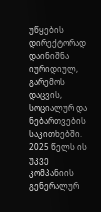უწყების დირექტორად დაინიშნა იურიდიულ, გარემოს დაცვის, სოციალურ და ნებართვების საკითხებში. 2025 წელს ის უკვე კომპანიის გენერალურ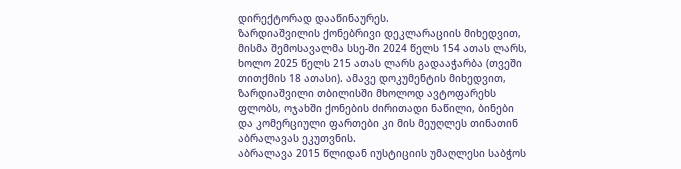დირექტორად დააწინაურეს.
ზარდიაშვილის ქონებრივი დეკლარაციის მიხედვით, მისმა შემოსავალმა სსე-ში 2024 წელს 154 ათას ლარს, ხოლო 2025 წელს 215 ათას ლარს გადააჭარბა (თვეში თითქმის 18 ათასი). ამავე დოკუმენტის მიხედვით, ზარდიაშვილი თბილისში მხოლოდ ავტოფარეხს ფლობს, ოჯახში ქონების ძირითადი ნაწილი, ბინები და კომერციული ფართები კი მის მეუღლეს თინათინ აბრალავას ეკუთვნის.
აბრალავა 2015 წლიდან იუსტიციის უმაღლესი საბჭოს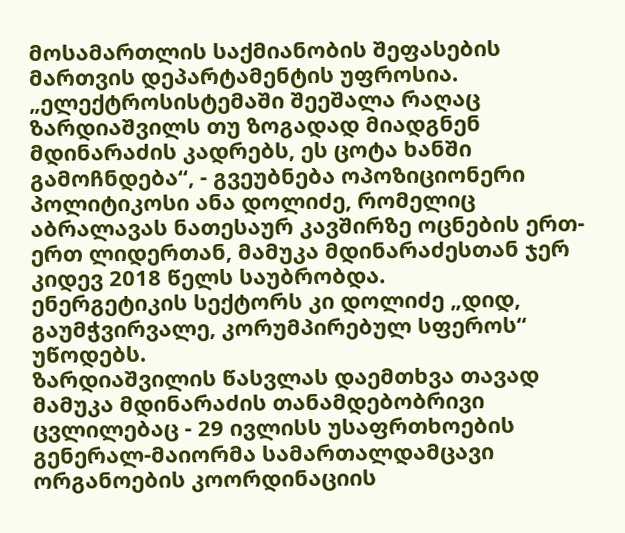მოსამართლის საქმიანობის შეფასების მართვის დეპარტამენტის უფროსია.
„ელექტროსისტემაში შეეშალა რაღაც ზარდიაშვილს თუ ზოგადად მიადგნენ მდინარაძის კადრებს, ეს ცოტა ხანში გამოჩნდება“, - გვეუბნება ოპოზიციონერი პოლიტიკოსი ანა დოლიძე, რომელიც აბრალავას ნათესაურ კავშირზე ოცნების ერთ-ერთ ლიდერთან, მამუკა მდინარაძესთან ჯერ კიდევ 2018 წელს საუბრობდა.
ენერგეტიკის სექტორს კი დოლიძე „დიდ, გაუმჭვირვალე, კორუმპირებულ სფეროს“ უწოდებს.
ზარდიაშვილის წასვლას დაემთხვა თავად მამუკა მდინარაძის თანამდებობრივი ცვლილებაც - 29 ივლისს უსაფრთხოების გენერალ-მაიორმა სამართალდამცავი ორგანოების კოორდინაციის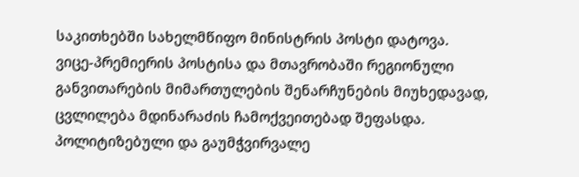საკითხებში სახელმწიფო მინისტრის პოსტი დატოვა.
ვიცე-პრემიერის პოსტისა და მთავრობაში რეგიონული განვითარების მიმართულების შენარჩუნების მიუხედავად, ცვლილება მდინარაძის ჩამოქვეითებად შეფასდა.
პოლიტიზებული და გაუმჭვირვალე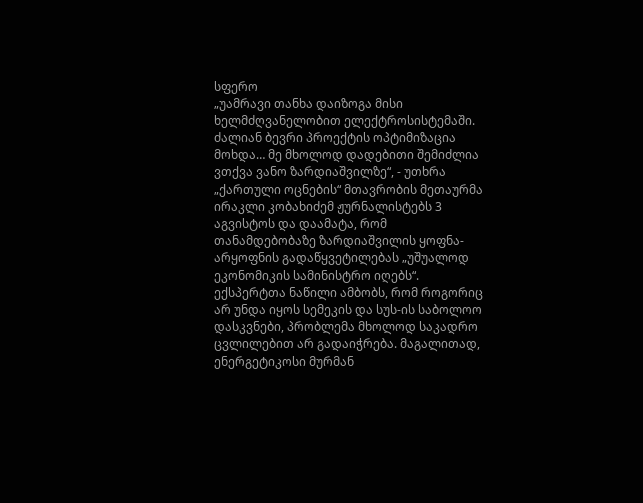სფერო
„უამრავი თანხა დაიზოგა მისი ხელმძღვანელობით ელექტროსისტემაში. ძალიან ბევრი პროექტის ოპტიმიზაცია მოხდა… მე მხოლოდ დადებითი შემიძლია ვთქვა ვანო ზარდიაშვილზე“, - უთხრა „ქართული ოცნების“ მთავრობის მეთაურმა ირაკლი კობახიძემ ჟურნალისტებს 3 აგვისტოს და დაამატა, რომ თანამდებობაზე ზარდიაშვილის ყოფნა-არყოფნის გადაწყვეტილებას „უშუალოდ ეკონომიკის სამინისტრო იღებს“.
ექსპერტთა ნაწილი ამბობს, რომ როგორიც არ უნდა იყოს სემეკის და სუს-ის საბოლოო დასკვნები, პრობლემა მხოლოდ საკადრო ცვლილებით არ გადაიჭრება. მაგალითად, ენერგეტიკოსი მურმან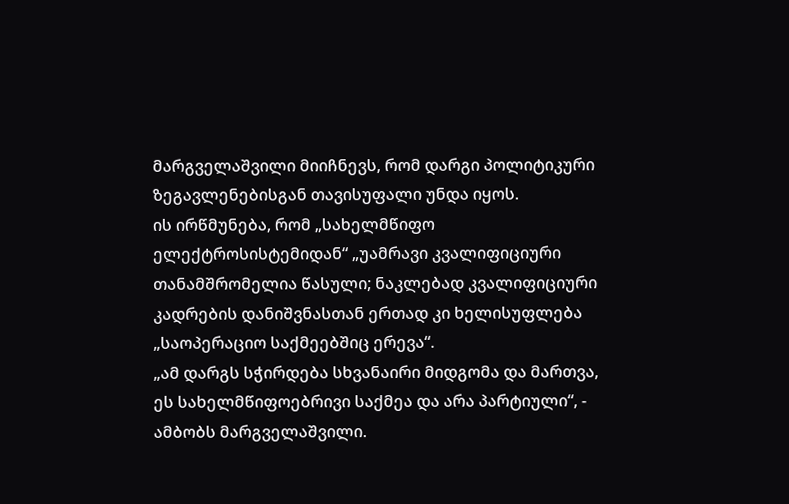მარგველაშვილი მიიჩნევს, რომ დარგი პოლიტიკური ზეგავლენებისგან თავისუფალი უნდა იყოს.
ის ირწმუნება, რომ „სახელმწიფო ელექტროსისტემიდან“ „უამრავი კვალიფიციური თანამშრომელია წასული; ნაკლებად კვალიფიციური კადრების დანიშვნასთან ერთად კი ხელისუფლება „საოპერაციო საქმეებშიც ერევა“.
„ამ დარგს სჭირდება სხვანაირი მიდგომა და მართვა, ეს სახელმწიფოებრივი საქმეა და არა პარტიული“, - ამბობს მარგველაშვილი.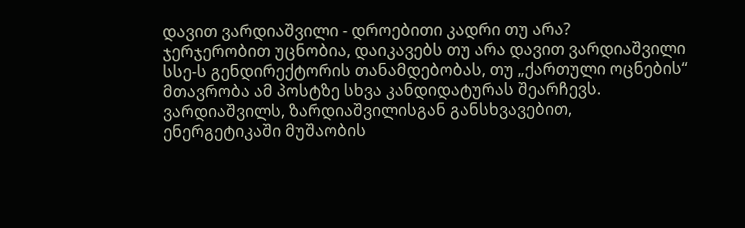დავით ვარდიაშვილი - დროებითი კადრი თუ არა?
ჯერჯერობით უცნობია, დაიკავებს თუ არა დავით ვარდიაშვილი სსე-ს გენდირექტორის თანამდებობას, თუ „ქართული ოცნების“ მთავრობა ამ პოსტზე სხვა კანდიდატურას შეარჩევს.
ვარდიაშვილს, ზარდიაშვილისგან განსხვავებით, ენერგეტიკაში მუშაობის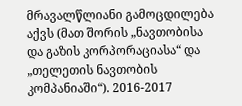მრავალწლიანი გამოცდილება აქვს (მათ შორის „ნავთობისა და გაზის კორპორაციასა“ და „თელეთის ნავთობის კომპანიაში“). 2016-2017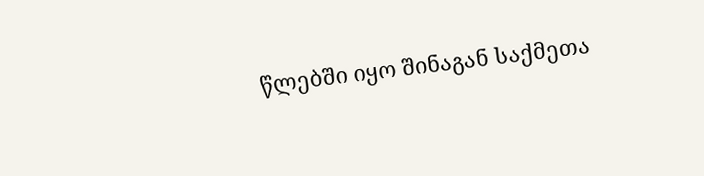წლებში იყო შინაგან საქმეთა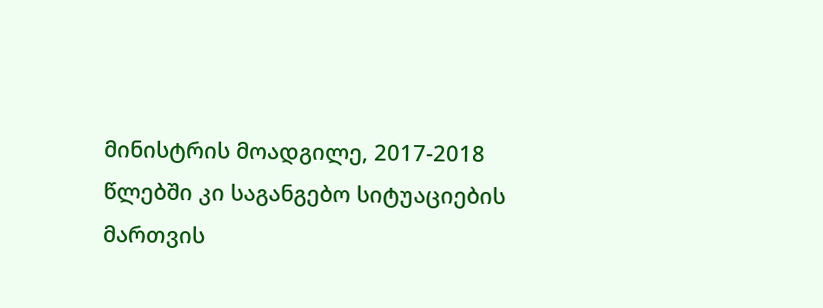მინისტრის მოადგილე, 2017-2018 წლებში კი საგანგებო სიტუაციების მართვის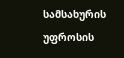სამსახურის უფროსის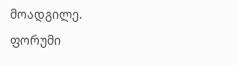მოადგილე.
ფორუმი